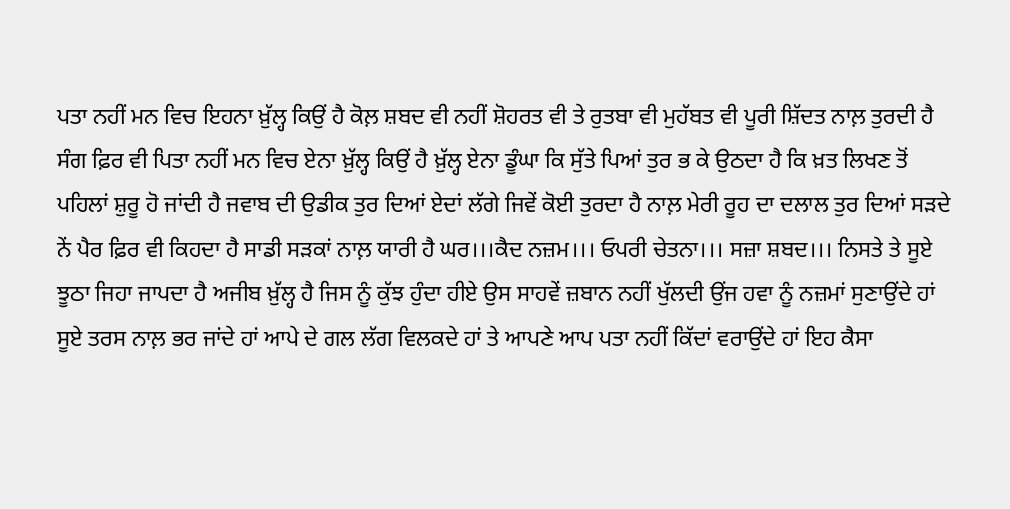ਪਤਾ ਨਹੀਂ ਮਨ ਵਿਚ ਇਹਨਾ ਖ਼ੁੱਲ੍ਹ ਕਿਉਂ ਹੈ ਕੋਲ਼ ਸ਼ਬਦ ਵੀ ਨਹੀਂ ਸ਼ੋਹਰਤ ਵੀ ਤੇ ਰੁਤਬਾ ਵੀ ਮੁਹੱਬਤ ਵੀ ਪੂਰੀ ਸ਼ਿੱਦਤ ਨਾਲ਼ ਤੁਰਦੀ ਹੈ ਸੰਗ ਫ਼ਿਰ ਵੀ ਪਿਤਾ ਨਹੀਂ ਮਨ ਵਿਚ ਏਨਾ ਖ਼ੁੱਲ੍ਹ ਕਿਉਂ ਹੈ ਖ਼ੁੱਲ੍ਹ ਏਨਾ ਡੂੰਘਾ ਕਿ ਸੁੱਤੇ ਪਿਆਂ ਤੁਰ ਭ ਕੇ ਉਠਦਾ ਹੈ ਕਿ ਖ਼ਤ ਲਿਖਣ ਤੋਂ ਪਹਿਲਾਂ ਸ਼ੁਰੂ ਹੋ ਜਾਂਦੀ ਹੈ ਜਵਾਬ ਦੀ ਉਡੀਕ ਤੁਰ ਦਿਆਂ ਏਦਾਂ ਲੱਗੇ ਜਿਵੇਂ ਕੋਈ ਤੁਰਦਾ ਹੈ ਨਾਲ਼ ਮੇਰੀ ਰੂਹ ਦਾ ਦਲਾਲ ਤੁਰ ਦਿਆਂ ਸੜਦੇ ਨੇਂ ਪੈਰ ਫ਼ਿਰ ਵੀ ਕਿਹਦਾ ਹੈ ਸਾਡੀ ਸੜਕਾਂ ਨਾਲ਼ ਯਾਰੀ ਹੈ ਘਰ।।।ਕੈਦ ਨਜ਼ਮ।।। ਓਪਰੀ ਚੇਤਨਾ।।। ਸਜ਼ਾ ਸ਼ਬਦ।।। ਨਿਸਤੇ ਤੇ ਸੂਏ ਝੂਠਾ ਜਿਹਾ ਜਾਪਦਾ ਹੈ ਅਜੀਬ ਖ਼ੁੱਲ੍ਹ ਹੈ ਜਿਸ ਨੂੰ ਕੁੱਝ ਹੁੰਦਾ ਹੀਏ ਉਸ ਸਾਹਵੇਂ ਜ਼ਬਾਨ ਨਹੀਂ ਖੁੱਲਦੀ ਉਂਜ ਹਵਾ ਨੂੰ ਨਜ਼ਮਾਂ ਸੁਣਾਉਂਦੇ ਹਾਂ ਸੂਏ ਤਰਸ ਨਾਲ਼ ਭਰ ਜਾਂਦੇ ਹਾਂ ਆਪੇ ਦੇ ਗਲ ਲੱਗ ਵਿਲਕਦੇ ਹਾਂ ਤੇ ਆਪਣੇ ਆਪ ਪਤਾ ਨਹੀਂ ਕਿੱਦਾਂ ਵਰਾਉਂਦੇ ਹਾਂ ਇਹ ਕੈਸਾ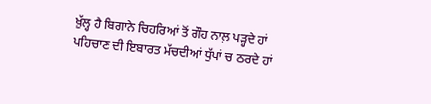ਖ਼ੁੱਲ੍ਹ ਹੈ ਬਿਗਾਨੇ ਚਿਹਰਿਆਂ ਤੋਂ ਗੌਹ ਨਾਲ਼ ਪੜ੍ਹਦੇ ਹਾਂ ਪਹਿਚਾਣ ਦੀ ਇਬਾਰਤ ਮੱਚਦੀਆਂ ਧੁੱਪਾਂ ਚ ਠਰਦੇ ਹਾਂ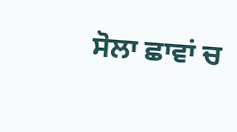ਸੋਲਾ ਛਾਵਾਂ ਚ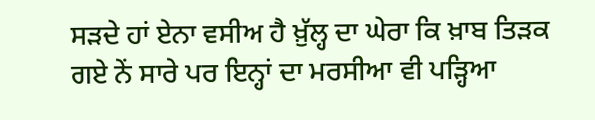ਸੜਦੇ ਹਾਂ ਏਨਾ ਵਸੀਅ ਹੈ ਖ਼ੁੱਲ੍ਹ ਦਾ ਘੇਰਾ ਕਿ ਖ਼ਾਬ ਤਿੜਕ ਗਏ ਨੇਂ ਸਾਰੇ ਪਰ ਇਨ੍ਹਾਂ ਦਾ ਮਰਸੀਆ ਵੀ ਪੜ੍ਹਿਆ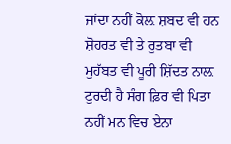ਜਾਂਦਾ ਨਹੀਂ ਕੋਲ਼ ਸ਼ਬਦ ਵੀ ਹਨ ਸ਼ੋਹਰਤ ਵੀ ਤੇ ਰੁਤਬਾ ਵੀ ਮੁਹੱਬਤ ਵੀ ਪੂਰੀ ਸ਼ਿੱਦਤ ਨਾਲ਼ ਟੁਰਦੀ ਹੈ ਸੰਗ ਫ਼ਿਰ ਵੀ ਪਿਤਾ ਨਹੀਂ ਮਨ ਵਿਚ ਏਨਾ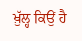ਖ਼ੁੱਲ੍ਹ ਕਿਉਂ ਹੈ